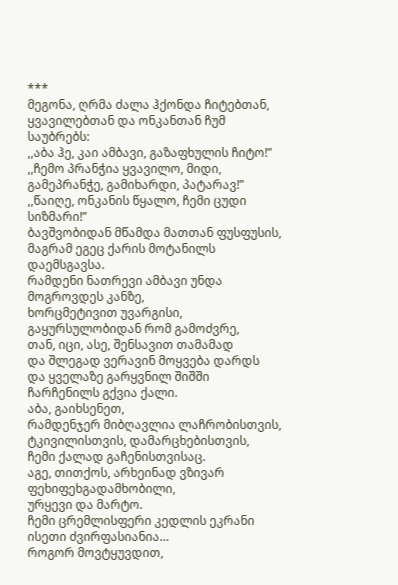***
მეგონა, ღრმა ძალა ჰქონდა ჩიტებთან, ყვავილებთან და ონკანთან ჩუმ საუბრებს:
,,აბა ჰე, კაი ამბავი, გაზაფხულის ჩიტო!”
,,ჩემო პრანჭია ყვავილო, მიდი,
გამეპრანჭე, გამიხარდი, პატარავ!”
,,წაიღე, ონკანის წყალო, ჩემი ცუდი სიზმარი!”
ბავშვობიდან მწამდა მათთან ფუსფუსის,
მაგრამ ეგეც ქარის მოტანილს დაემსგავსა.
რამდენი ნათრევი ამბავი უნდა მოგროვდეს კანზე,
ხორცმეტივით უვარგისი,
გაყურსულობიდან რომ გამოძვრე,
თან, იცი, ასე, შენსავით თამამად
და შლეგად ვერავინ მოყვება დარდს
და ყველაზე გარყვნილ შიშში
ჩარჩენილს გქვია ქალი.
აბა, გაიხსენეთ,
რამდენჯერ მიბღავლია ლაჩრობისთვის, ტკივილისთვის, დამარცხებისთვის,
ჩემი ქალად გაჩენისთვისაც.
აგე, თითქოს, არხეინად ვზივარ ფეხიფეხგადამხობილი,
ურყევი და მარტო.
ჩემი ცრემლისფერი კედლის ეკრანი ისეთი ძვირფასიანია…
როგორ მოვტყუვდით,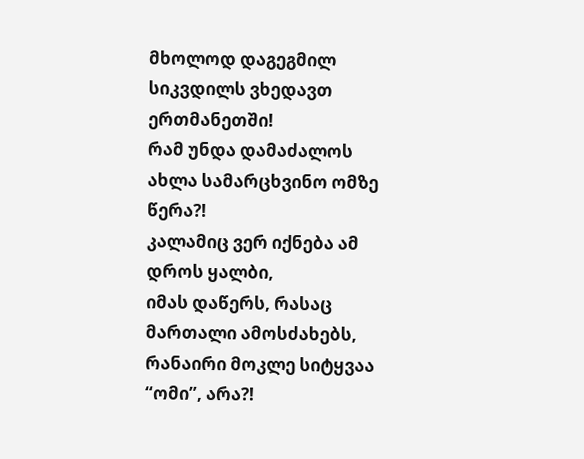მხოლოდ დაგეგმილ სიკვდილს ვხედავთ ერთმანეთში!
რამ უნდა დამაძალოს ახლა სამარცხვინო ომზე წერა?!
კალამიც ვერ იქნება ამ დროს ყალბი,
იმას დაწერს, რასაც მართალი ამოსძახებს,
რანაირი მოკლე სიტყვაა “ომი”, არა?!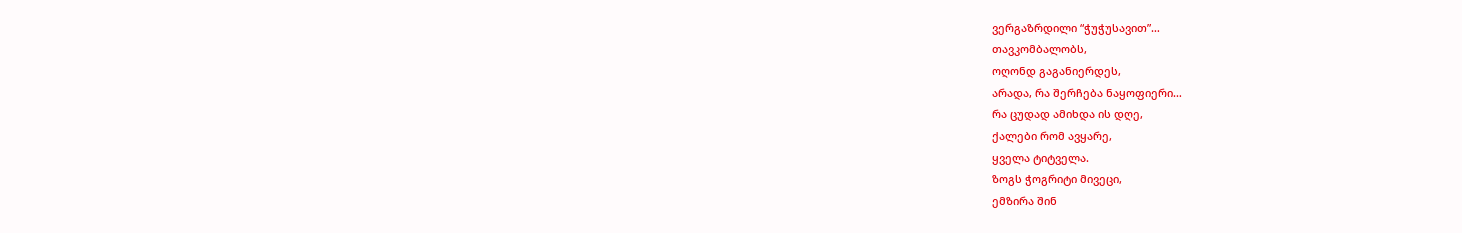ვერგაზრდილი “ჭუჭუსავით”…
თავკომბალობს,
ოღონდ გაგანიერდეს,
არადა, რა შერჩება ნაყოფიერი…
რა ცუდად ამიხდა ის დღე,
ქალები რომ ავყარე,
ყველა ტიტველა.
ზოგს ჭოგრიტი მივეცი,
ემზირა შინ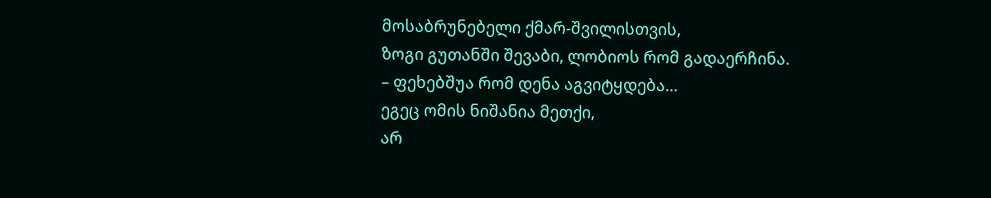მოსაბრუნებელი ქმარ-შვილისთვის,
ზოგი გუთანში შევაბი, ლობიოს რომ გადაერჩინა.
– ფეხებშუა რომ დენა აგვიტყდება…
ეგეც ომის ნიშანია მეთქი,
არ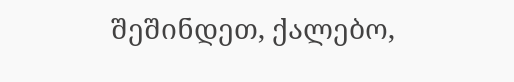შეშინდეთ, ქალებო,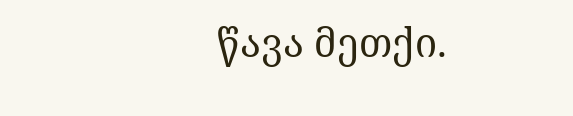წავა მეთქი.